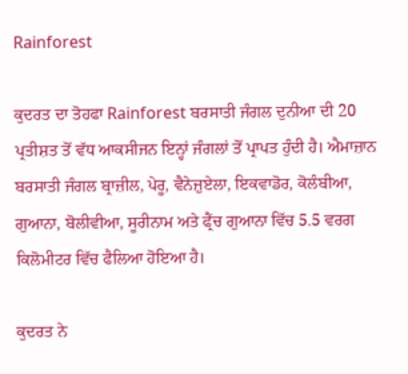Rainforest

ਕੁਦਰਤ ਦਾ ਤੋਹਫਾ Rainforest ਬਰਸਾਤੀ ਜੰਗਲ ਦੁਨੀਆ ਦੀ 20 ਪ੍ਰਤੀਸ਼ਤ ਤੋਂ ਵੱਧ ਆਕਸੀਜਨ ਇਨ੍ਹਾਂ ਜੰਗਲਾਂ ਤੋਂ ਪ੍ਰਾਪਤ ਹੁੰਦੀ ਹੈ। ਐਮਾਜ਼ਾਨ ਬਰਸਾਤੀ ਜੰਗਲ ਬ੍ਰਾਜ਼ੀਲ, ਪੇਰੂ, ਵੈਨੇਜ਼ੁਏਲਾ, ਇਕਵਾਡੋਰ, ਕੋਲੰਬੀਆ, ਗੁਆਨਾ, ਬੋਲੀਵੀਆ, ਸੂਰੀਨਾਮ ਅਤੇ ਫ੍ਰੈਂਚ ਗੁਆਨਾ ਵਿੱਚ 5.5 ਵਰਗ ਕਿਲੋਮੀਟਰ ਵਿੱਚ ਫੈਲਿਆ ਹੋਇਆ ਹੈ।

ਕੁਦਰਤ ਨੇ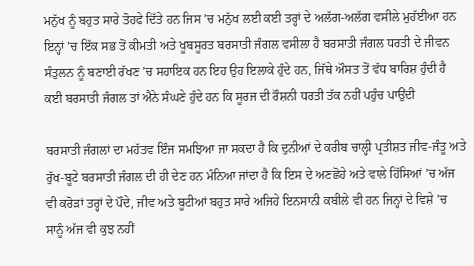ਮਨੁੱਖ ਨੂੰ ਬਹੁਤ ਸਾਰੇ ਤੋਹਫੇ ਦਿੱਤੇ ਹਨ ਜਿਸ ’ਚ ਮਨੁੱਖ ਲਈ ਕਈ ਤਰ੍ਹਾਂ ਦੇ ਅਲੱਗ-ਅਲੱਗ ਵਸੀਲੇ ਮੁਹੱਈਆ ਹਨ ਇਨ੍ਹਾਂ ’ਚ ਇੱਕ ਸਭ ਤੋਂ ਕੀਮਤੀ ਅਤੇ ਖੂਬਸੂਰਤ ਬਰਸਾਤੀ ਜੰਗਲ ਵਸੀਲਾ ਹੈ ਬਰਸਾਤੀ ਜੰਗਲ ਧਰਤੀ ਦੇ ਜੀਵਨ ਸੰਤੁਲਨ ਨੂੰ ਬਣਾਈ ਰੱਖਣ ’ਚ ਸਹਾਇਕ ਹਨ ਇਹ ਉਹ ਇਲਾਕੇ ਹੁੰਦੇ ਹਨ, ਜਿੱਥੇ ਔਸਤ ਤੋਂ ਵੱਧ ਬਾਰਿਸ਼ ਹੁੰਦੀ ਹੈ ਕਈ ਬਰਸਾਤੀ ਜੰਗਲ ਤਾਂ ਐਨੇ ਸੰਘਣੇ ਹੁੰਦੇ ਹਨ ਕਿ ਸੂਰਜ ਦੀ ਰੌਸ਼ਨੀ ਧਰਤੀ ਤੱਕ ਨਹੀਂ ਪਹੁੰਚ ਪਾਉਂਦੀ

ਬਰਸਾਤੀ ਜੰਗਲਾਂ ਦਾ ਮਹੱਤਵ ਇੰਜ ਸਮਝਿਆ ਜਾ ਸਕਦਾ ਹੈ ਕਿ ਦੁਨੀਆਂ ਦੇ ਕਰੀਬ ਚਾਲ੍ਹੀ ਪ੍ਰਤੀਸ਼ਤ ਜੀਵ-ਜੰਤੂ ਅਤੇ ਰੁੱਖ-ਬੂਟੇ ਬਰਸਾਤੀ ਜੰਗਲ ਦੀ ਹੀ ਦੇਣ ਹਨ ਮੰਨਿਆ ਜਾਂਦਾ ਹੈ ਕਿ ਇਸ ਦੇ ਅਣਛੋਹੇ ਅਤੇ ਵਾਲੇ ਹਿੱਸਿਆਂ ’ਚ ਅੱਜ ਵੀ ਕਰੋੜਾਂ ਤਰ੍ਹਾਂ ਦੇ ਪੌਦੇ, ਜੀਵ ਅਤੇ ਬੂਟੀਆਂ ਬਹੁਤ ਸਾਰੇ ਅਜਿਹੇ ਇਨਸਾਨੀ ਕਬੀਲੇ ਵੀ ਹਨ ਜਿਨ੍ਹਾਂ ਦੇ ਵਿਸ਼ੇ ’ਚ ਸਾਨੂੰ ਅੱਜ ਵੀ ਕੁਝ ਨਹੀਂ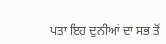ਪਤਾ ਇਹ ਦੁਨੀਆਂ ਦਾ ਸਭ ਤੋਂ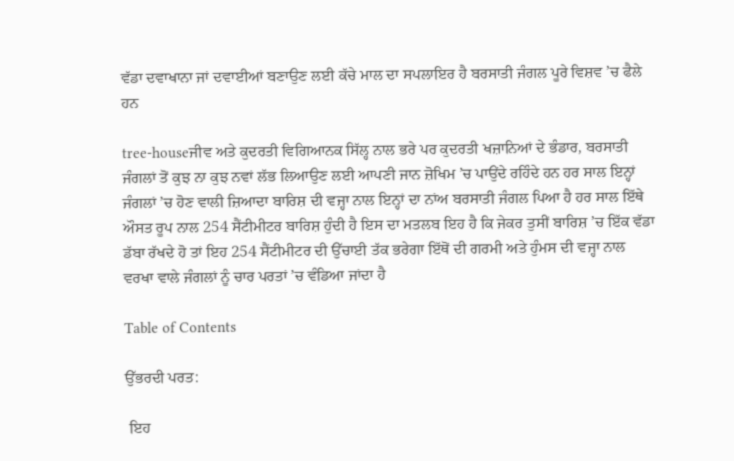ਵੱਡਾ ਦਵਾਖਾਨਾ ਜਾਂ ਦਵਾਈਆਂ ਬਣਾਉਣ ਲਈ ਕੱਚੇ ਮਾਲ ਦਾ ਸਪਲਾਇਰ ਹੈ ਬਰਸਾਤੀ ਜੰਗਲ ਪੂਰੇ ਵਿਸ਼ਵ ’ਚ ਫੈਲੇ ਹਨ

tree-houseਜੀਵ ਅਤੇ ਕੁਦਰਤੀ ਵਿਗਿਆਨਕ ਸਿੱਲ੍ਹ ਨਾਲ ਭਰੇ ਪਰ ਕੁਦਰਤੀ ਖਜ਼ਾਨਿਆਂ ਦੇ ਭੰਡਾਰ, ਬਰਸਾਤੀ ਜੰਗਲਾਂ ਤੋਂ ਕੁਝ ਨਾ ਕੁਝ ਨਵਾਂ ਲੱਭ ਲਿਆਉਣ ਲਈ ਆਪਣੀ ਜਾਨ ਜ਼ੋਖਿਮ ’ਚ ਪਾਉਂਦੇ ਰਹਿੰਦੇ ਹਨ ਹਰ ਸਾਲ ਇਨ੍ਹਾਂ ਜੰਗਲਾਂ ’ਚ ਹੋਣ ਵਾਲੀ ਜ਼ਿਆਦਾ ਬਾਰਿਸ਼ ਦੀ ਵਜ੍ਹਾ ਨਾਲ ਇਨ੍ਹਾਂ ਦਾ ਨਾਂਅ ਬਰਸਾਤੀ ਜੰਗਲ ਪਿਆ ਹੈ ਹਰ ਸਾਲ ਇੱਥੇ ਔਸਤ ਰੂਪ ਨਾਲ 254 ਸੈਂਟੀਮੀਟਰ ਬਾਰਿਸ਼ ਹੁੰਦੀ ਹੈ ਇਸ ਦਾ ਮਤਲਬ ਇਹ ਹੈ ਕਿ ਜੇਕਰ ਤੁਸੀਂ ਬਾਰਿਸ਼ ’ਚ ਇੱਕ ਵੱਡਾ ਡੱਬਾ ਰੱਖਦੇ ਹੋ ਤਾਂ ਇਹ 254 ਸੈਂਟੀਮੀਟਰ ਦੀ ਉੱਚਾਈ ਤੱਕ ਭਰੇਗਾ ਇੱਥੋਂ ਦੀ ਗਰਮੀ ਅਤੇ ਹੁੰਮਸ ਦੀ ਵਜ੍ਹਾ ਨਾਲ ਵਰਖਾ ਵਾਲੇ ਜੰਗਲਾਂ ਨੂੰ ਚਾਰ ਪਰਤਾਂ ’ਚ ਵੰਡਿਆ ਜਾਂਦਾ ਹੈ

Table of Contents

ਉੱਭਰਦੀ ਪਰਤ:

 ਇਹ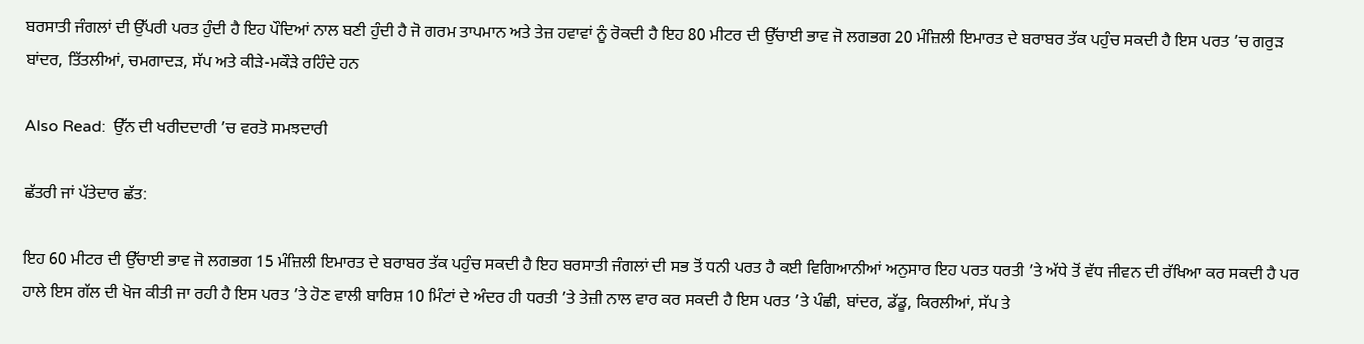ਬਰਸਾਤੀ ਜੰਗਲਾਂ ਦੀ ਉੱਪਰੀ ਪਰਤ ਹੁੰਦੀ ਹੈ ਇਹ ਪੌਦਿਆਂ ਨਾਲ ਬਣੀ ਹੁੰਦੀ ਹੈ ਜੋ ਗਰਮ ਤਾਪਮਾਨ ਅਤੇ ਤੇਜ਼ ਹਵਾਵਾਂ ਨੂੰ ਰੋਕਦੀ ਹੈ ਇਹ 80 ਮੀਟਰ ਦੀ ਉੱਚਾਈ ਭਾਵ ਜੋ ਲਗਭਗ 20 ਮੰਜ਼ਿਲੀ ਇਮਾਰਤ ਦੇ ਬਰਾਬਰ ਤੱਕ ਪਹੁੰਚ ਸਕਦੀ ਹੈ ਇਸ ਪਰਤ ’ਚ ਗਰੁੜ ਬਾਂਦਰ, ਤਿੱਤਲੀਆਂ, ਚਮਗਾਦੜ, ਸੱਪ ਅਤੇ ਕੀੜੇ-ਮਕੌੜੇ ਰਹਿੰਦੇ ਹਨ

Also Read:  ਉੱਨ ਦੀ ਖਰੀਦਦਾਰੀ ’ਚ ਵਰਤੋ ਸਮਝਦਾਰੀ

ਛੱਤਰੀ ਜਾਂ ਪੱਤੇਦਾਰ ਛੱਤ:

ਇਹ 60 ਮੀਟਰ ਦੀ ਉੱਚਾਈ ਭਾਵ ਜੋ ਲਗਭਗ 15 ਮੰਜ਼ਿਲੀ ਇਮਾਰਤ ਦੇ ਬਰਾਬਰ ਤੱਕ ਪਹੁੰਚ ਸਕਦੀ ਹੈ ਇਹ ਬਰਸਾਤੀ ਜੰਗਲਾਂ ਦੀ ਸਭ ਤੋਂ ਧਨੀ ਪਰਤ ਹੈ ਕਈ ਵਿਗਿਆਨੀਆਂ ਅਨੁਸਾਰ ਇਹ ਪਰਤ ਧਰਤੀ ’ਤੇ ਅੱਧੇ ਤੋਂ ਵੱਧ ਜੀਵਨ ਦੀ ਰੱਖਿਆ ਕਰ ਸਕਦੀ ਹੈ ਪਰ ਹਾਲੇ ਇਸ ਗੱਲ ਦੀ ਖੋਜ ਕੀਤੀ ਜਾ ਰਹੀ ਹੈ ਇਸ ਪਰਤ ’ਤੇ ਹੋਣ ਵਾਲੀ ਬਾਰਿਸ਼ 10 ਮਿੰਟਾਂ ਦੇ ਅੰਦਰ ਹੀ ਧਰਤੀ ’ਤੇ ਤੇਜ਼ੀ ਨਾਲ ਵਾਰ ਕਰ ਸਕਦੀ ਹੈ ਇਸ ਪਰਤ ’ਤੇ ਪੰਛੀ, ਬਾਂਦਰ, ਡੱਡੂ, ਕਿਰਲੀਆਂ, ਸੱਪ ਤੇ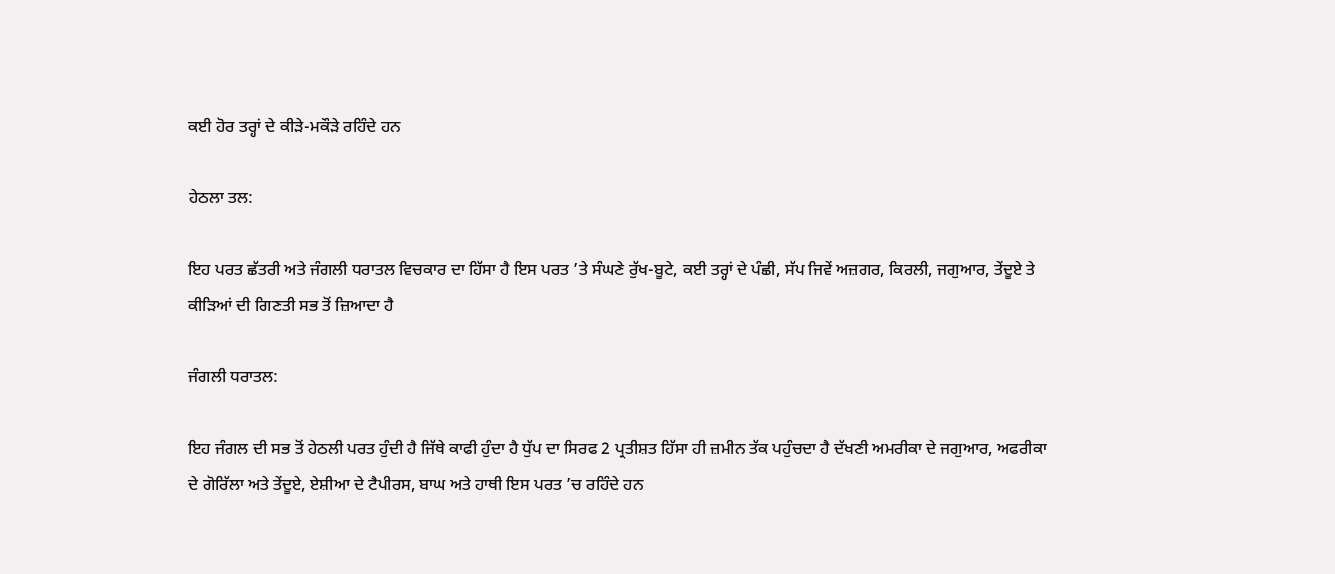ਕਈ ਹੋਰ ਤਰ੍ਹਾਂ ਦੇ ਕੀੜੇ-ਮਕੌੜੇ ਰਹਿੰਦੇ ਹਨ

ਹੇਠਲਾ ਤਲ:

ਇਹ ਪਰਤ ਛੱਤਰੀ ਅਤੇ ਜੰਗਲੀ ਧਰਾਤਲ ਵਿਚਕਾਰ ਦਾ ਹਿੱਸਾ ਹੈ ਇਸ ਪਰਤ ’ਤੇ ਸੰਘਣੇ ਰੁੱਖ-ਬੂਟੇ, ਕਈ ਤਰ੍ਹਾਂ ਦੇ ਪੰਛੀ, ਸੱਪ ਜਿਵੇਂ ਅਜ਼ਗਰ, ਕਿਰਲੀ, ਜਗੁਆਰ, ਤੇਂਦੂਏ ਤੇ ਕੀੜਿਆਂ ਦੀ ਗਿਣਤੀ ਸਭ ਤੋਂ ਜ਼ਿਆਦਾ ਹੈ

ਜੰਗਲੀ ਧਰਾਤਲ:

ਇਹ ਜੰਗਲ ਦੀ ਸਭ ਤੋਂ ਹੇਠਲੀ ਪਰਤ ਹੁੰਦੀ ਹੈ ਜਿੱਥੇ ਕਾਫੀ ਹੁੰਦਾ ਹੈ ਧੁੱਪ ਦਾ ਸਿਰਫ 2 ਪ੍ਰਤੀਸ਼ਤ ਹਿੱਸਾ ਹੀ ਜ਼ਮੀਨ ਤੱਕ ਪਹੁੰਚਦਾ ਹੈ ਦੱਖਣੀ ਅਮਰੀਕਾ ਦੇ ਜਗੁਆਰ, ਅਫਰੀਕਾ ਦੇ ਗੋਰਿੱਲਾ ਅਤੇ ਤੇਂਦੂਏ, ਏਸ਼ੀਆ ਦੇ ਟੈਪੀਰਸ, ਬਾਘ ਅਤੇ ਹਾਥੀ ਇਸ ਪਰਤ ’ਚ ਰਹਿੰਦੇ ਹਨ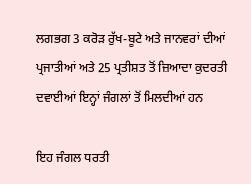ਲਗਭਗ 3 ਕਰੋੜ ਰੁੱਖ-ਬੂਟੇ ਅਤੇ ਜਾਨਵਰਾਂ ਦੀਆਂ ਪ੍ਰਜਾਤੀਆਂ ਅਤੇ 25 ਪ੍ਰਤੀਸ਼ਤ ਤੋਂ ਜ਼ਿਆਦਾ ਕੁਦਰਤੀ ਦਵਾਈਆਂ ਇਨ੍ਹਾਂ ਜੰਗਲਾਂ ਤੋਂ ਮਿਲਦੀਆਂ ਹਨ

ਇਹ ਜੰਗਲ ਧਰਤੀ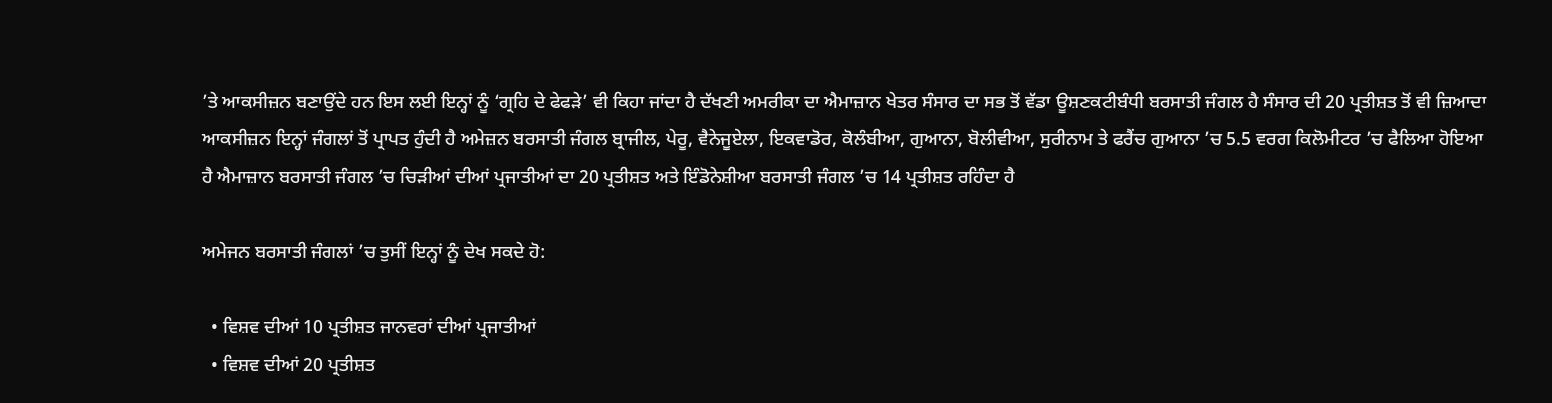’ਤੇ ਆਕਸੀਜ਼ਨ ਬਣਾਉਂਦੇ ਹਨ ਇਸ ਲਈ ਇਨ੍ਹਾਂ ਨੂੰ ‘ਗ੍ਰਹਿ ਦੇ ਫੇਫੜੇ’ ਵੀ ਕਿਹਾ ਜਾਂਦਾ ਹੈ ਦੱਖਣੀ ਅਮਰੀਕਾ ਦਾ ਐਮਾਜ਼ਾਨ ਖੇਤਰ ਸੰਸਾਰ ਦਾ ਸਭ ਤੋਂ ਵੱਡਾ ਊਸ਼ਣਕਟੀਬੰਧੀ ਬਰਸਾਤੀ ਜੰਗਲ ਹੈ ਸੰਸਾਰ ਦੀ 20 ਪ੍ਰਤੀਸ਼ਤ ਤੋਂ ਵੀ ਜ਼ਿਆਦਾ ਆਕਸੀਜ਼ਨ ਇਨ੍ਹਾਂ ਜੰਗਲਾਂ ਤੋਂ ਪ੍ਰਾਪਤ ਹੁੰਦੀ ਹੈ ਅਮੇਜ਼ਨ ਬਰਸਾਤੀ ਜੰਗਲ ਬ੍ਰਾਜੀਲ, ਪੇਰੂ, ਵੈਨੇਜੂਏਲਾ, ਇਕਵਾਡੋਰ, ਕੋਲੰਬੀਆ, ਗੁਆਨਾ, ਬੋਲੀਵੀਆ, ਸੁਰੀਨਾਮ ਤੇ ਫਰੈਂਚ ਗੁਆਨਾ ’ਚ 5.5 ਵਰਗ ਕਿਲੋਮੀਟਰ ’ਚ ਫੈਲਿਆ ਹੋਇਆ ਹੈ ਐਮਾਜ਼ਾਨ ਬਰਸਾਤੀ ਜੰਗਲ ’ਚ ਚਿੜੀਆਂ ਦੀਆਂ ਪ੍ਰਜਾਤੀਆਂ ਦਾ 20 ਪ੍ਰਤੀਸ਼ਤ ਅਤੇ ਇੰਡੋਨੇਸ਼ੀਆ ਬਰਸਾਤੀ ਜੰਗਲ ’ਚ 14 ਪ੍ਰਤੀਸ਼ਤ ਰਹਿੰਦਾ ਹੈ

ਅਮੇਜਨ ਬਰਸਾਤੀ ਜੰਗਲਾਂ ’ਚ ਤੁਸੀਂ ਇਨ੍ਹਾਂ ਨੂੰ ਦੇਖ ਸਕਦੇ ਹੋ:

  • ਵਿਸ਼ਵ ਦੀਆਂ 10 ਪ੍ਰਤੀਸ਼ਤ ਜਾਨਵਰਾਂ ਦੀਆਂ ਪ੍ਰਜਾਤੀਆਂ
  • ਵਿਸ਼ਵ ਦੀਆਂ 20 ਪ੍ਰਤੀਸ਼ਤ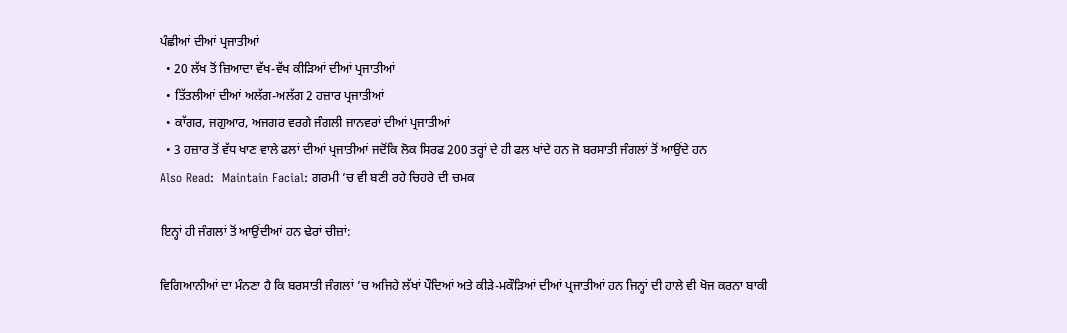ਪੰਛੀਆਂ ਦੀਆਂ ਪ੍ਰਜਾਤੀਆਂ
  • 20 ਲੱਖ ਤੋਂ ਜ਼ਿਆਦਾ ਵੱਖ-ਵੱਖ ਕੀੜਿਆਂ ਦੀਆਂ ਪ੍ਰਜਾਤੀਆਂ
  • ਤਿੱਤਲੀਆਂ ਦੀਆਂ ਅਲੱਗ-ਅਲੱਗ 2 ਹਜ਼ਾਰ ਪ੍ਰਜਾਤੀਆਂ
  • ਕਾੱਗਰ, ਜਗੁਆਰ, ਅਜਗਰ ਵਰਗੇ ਜੰਗਲੀ ਜਾਨਵਰਾਂ ਦੀਆਂ ਪ੍ਰਜਾਤੀਆਂ
  • 3 ਹਜ਼ਾਰ ਤੋਂ ਵੱਧ ਖਾਣ ਵਾਲੇ ਫਲਾਂ ਦੀਆਂ ਪ੍ਰਜਾਤੀਆਂ ਜਦੋਂਕਿ ਲੋਕ ਸਿਰਫ 200 ਤਰ੍ਹਾਂ ਦੇ ਹੀ ਫਲ ਖਾਂਦੇ ਹਨ ਜੋ ਬਰਸਾਤੀ ਜੰਗਲਾਂ ਤੋਂ ਆਉਂਦੇ ਹਨ
Also Read:  Maintain Facial: ਗਰਮੀ ’ਚ ਵੀ ਬਣੀ ਰਹੇ ਚਿਹਰੇ ਦੀ ਚਮਕ

ਇਨ੍ਹਾਂ ਹੀ ਜੰਗਲਾਂ ਤੋਂ ਆਉਂਦੀਆਂ ਹਨ ਢੇਰਾਂ ਚੀਜ਼ਾਂ:

ਵਿਗਿਆਨੀਆਂ ਦਾ ਮੰਨਣਾ ਹੈ ਕਿ ਬਰਸਾਤੀ ਜੰਗਲਾਂ ’ਚ ਅਜਿਹੇ ਲੱਖਾਂ ਪੌਦਿਆਂ ਅਤੇ ਕੀੜੇ-ਮਕੌੜਿਆਂ ਦੀਆਂ ਪ੍ਰਜਾਤੀਆਂ ਹਨ ਜਿਨ੍ਹਾਂ ਦੀ ਹਾਲੇ ਵੀ ਖੋਜ ਕਰਨਾ ਬਾਕੀ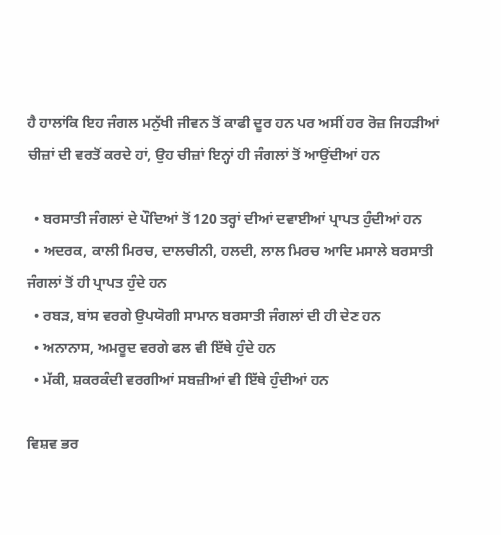ਹੈ ਹਾਲਾਂਕਿ ਇਹ ਜੰਗਲ ਮਨੁੱਖੀ ਜੀਵਨ ਤੋਂ ਕਾਫੀ ਦੂਰ ਹਨ ਪਰ ਅਸੀਂ ਹਰ ਰੋਜ਼ ਜਿਹੜੀਆਂ ਚੀਜ਼ਾਂ ਦੀ ਵਰਤੋਂ ਕਰਦੇ ਹਾਂ, ਉਹ ਚੀਜ਼ਾਂ ਇਨ੍ਹਾਂ ਹੀ ਜੰਗਲਾਂ ਤੋਂ ਆਉਂਦੀਆਂ ਹਨ

  • ਬਰਸਾਤੀ ਜੰਗਲਾਂ ਦੇ ਪੌਦਿਆਂ ਤੋਂ 120 ਤਰ੍ਹਾਂ ਦੀਆਂ ਦਵਾਈਆਂ ਪ੍ਰਾਪਤ ਹੁੰਦੀਆਂ ਹਨ
  • ਅਦਰਕ, ਕਾਲੀ ਮਿਰਚ, ਦਾਲਚੀਨੀ, ਹਲਦੀ, ਲਾਲ ਮਿਰਚ ਆਦਿ ਮਸਾਲੇ ਬਰਸਾਤੀ ਜੰਗਲਾਂ ਤੋਂ ਹੀ ਪ੍ਰਾਪਤ ਹੁੰਦੇ ਹਨ
  • ਰਬੜ, ਬਾਂਸ ਵਰਗੇ ਉਪਯੋਗੀ ਸਾਮਾਨ ਬਰਸਾਤੀ ਜੰਗਲਾਂ ਦੀ ਹੀ ਦੇਣ ਹਨ
  • ਅਨਾਨਾਸ, ਅਮਰੂਦ ਵਰਗੇ ਫਲ ਵੀ ਇੱਥੇ ਹੁੰਦੇ ਹਨ
  • ਮੱਕੀ, ਸ਼ਕਰਕੰਦੀ ਵਰਗੀਆਂ ਸਬਜ਼ੀਆਂ ਵੀ ਇੱਥੇ ਹੁੰਦੀਆਂ ਹਨ

ਵਿਸ਼ਵ ਭਰ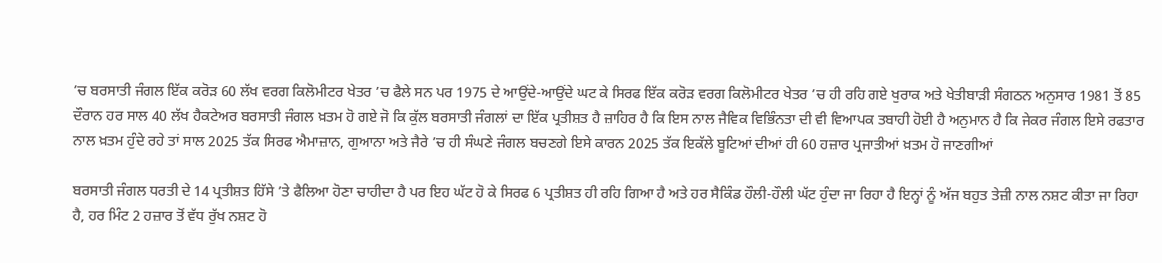’ਚ ਬਰਸਾਤੀ ਜੰਗਲ ਇੱਕ ਕਰੋੜ 60 ਲੱਖ ਵਰਗ ਕਿਲੋਮੀਟਰ ਖੇਤਰ ’ਚ ਫੈਲੇ ਸਨ ਪਰ 1975 ਦੇ ਆਉਂਦੇ-ਆਉਂਦੇ ਘਟ ਕੇ ਸਿਰਫ ਇੱਕ ਕਰੋੜ ਵਰਗ ਕਿਲੋਮੀਟਰ ਖੇਤਰ ’ਚ ਹੀ ਰਹਿ ਗਏ ਖੁਰਾਕ ਅਤੇ ਖੇਤੀਬਾੜੀ ਸੰਗਠਨ ਅਨੁਸਾਰ 1981 ਤੋਂ 85 ਦੌਰਾਨ ਹਰ ਸਾਲ 40 ਲੱਖ ਹੈਕਟੇਅਰ ਬਰਸਾਤੀ ਜੰਗਲ ਖ਼ਤਮ ਹੋ ਗਏ ਜੋ ਕਿ ਕੁੱਲ ਬਰਸਾਤੀ ਜੰਗਲਾਂ ਦਾ ਇੱਕ ਪ੍ਰਤੀਸ਼ਤ ਹੈ ਜ਼ਾਹਿਰ ਹੈ ਕਿ ਇਸ ਨਾਲ ਜੈਵਿਕ ਵਿਭਿੰਨਤਾ ਦੀ ਵੀ ਵਿਆਪਕ ਤਬਾਹੀ ਹੋਈ ਹੈ ਅਨੁਮਾਨ ਹੈ ਕਿ ਜੇਕਰ ਜੰਗਲ ਇਸੇ ਰਫਤਾਰ ਨਾਲ ਖ਼ਤਮ ਹੁੰਦੇ ਰਹੇ ਤਾਂ ਸਾਲ 2025 ਤੱਕ ਸਿਰਫ ਐਮਾਜ਼ਾਨ, ਗੁਆਨਾ ਅਤੇ ਜੈਰੇ ’ਚ ਹੀ ਸੰਘਣੇ ਜੰਗਲ ਬਚਣਗੇ ਇਸੇ ਕਾਰਨ 2025 ਤੱਕ ਇਕੱਲੇ ਬੂਟਿਆਂ ਦੀਆਂ ਹੀ 60 ਹਜ਼ਾਰ ਪ੍ਰਜਾਤੀਆਂ ਖ਼ਤਮ ਹੋ ਜਾਣਗੀਆਂ

ਬਰਸਾਤੀ ਜੰਗਲ ਧਰਤੀ ਦੇ 14 ਪ੍ਰਤੀਸ਼ਤ ਹਿੱਸੇ ’ਤੇ ਫੈਲਿਆ ਹੋਣਾ ਚਾਹੀਦਾ ਹੈ ਪਰ ਇਹ ਘੱਟ ਹੋ ਕੇ ਸਿਰਫ 6 ਪ੍ਰਤੀਸ਼ਤ ਹੀ ਰਹਿ ਗਿਆ ਹੈ ਅਤੇ ਹਰ ਸੈਕਿੰਡ ਹੌਲੀ-ਹੌਲੀ ਘੱਟ ਹੁੰਦਾ ਜਾ ਰਿਹਾ ਹੈ ਇਨ੍ਹਾਂ ਨੂੰ ਅੱਜ ਬਹੁਤ ਤੇਜ਼ੀ ਨਾਲ ਨਸ਼ਟ ਕੀਤਾ ਜਾ ਰਿਹਾ ਹੈ, ਹਰ ਮਿੰਟ 2 ਹਜ਼ਾਰ ਤੋਂ ਵੱਧ ਰੁੱਖ ਨਸ਼ਟ ਹੋ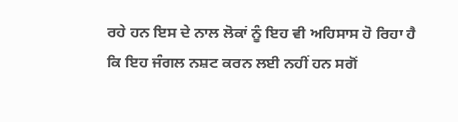ਰਹੇ ਹਨ ਇਸ ਦੇ ਨਾਲ ਲੋਕਾਂ ਨੂੰ ਇਹ ਵੀ ਅਹਿਸਾਸ ਹੋ ਰਿਹਾ ਹੈ ਕਿ ਇਹ ਜੰਗਲ ਨਸ਼ਟ ਕਰਨ ਲਈ ਨਹੀਂ ਹਨ ਸਗੋਂ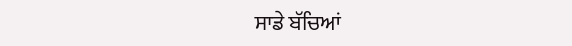ਸਾਡੇ ਬੱਚਿਆਂ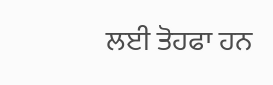ਲਈ ਤੋਹਫਾ ਹਨ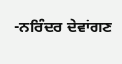-ਨਰਿੰਦਰ ਦੇਵਾਂਗਣ